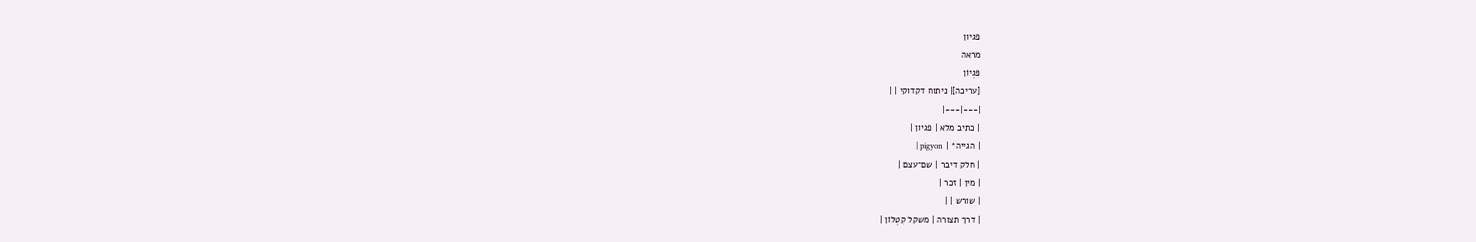פגיון
מראה
פִּגְיוֹן
[עריכה]| ניתוח דקדוקי | |
|---|---|
| כתיב מלא | פגיון |
| הגייה* | pigyon |
| חלק דיבר | שם־עצם |
| מין | זכר |
| שורש | |
| דרך תצורה | משקל קִטְלוֹן |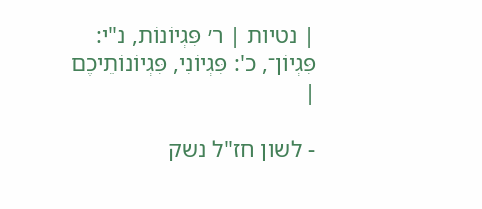| נטיות | ר׳ פִּגְיוֹנוֹת, נ"י: פִּגְיוֹן־, כ': פִּגְיוֹנִי, פִּגְיוֹנוֹתֵיכֶם |

- לשון חז"ל נשק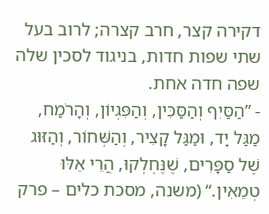דקירה קצר, חרב קצרה; לרוב בעל שתי שפות חדות, בניגוד לסכין שלה שפה חדה אחת.
- ”הַסַּיִף וְהַסַּכִּין, וְהַפִּגְיוֹן, וְהָרֹמַח, מַגַּל יָד, וּמַגַּל קָצִיר, וְהַשְּׁחוֹר, וְהַזּוּג שֶׁל סַפָּרִים, שֶׁנֶּחְלְקוּ, הֲרֵי אֵלּוּ טְמֵאִין.“ (משנה, מסכת כלים – פרק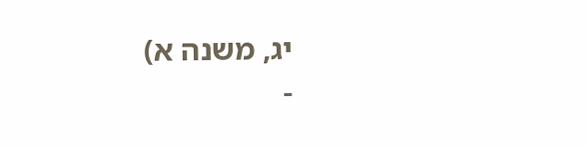יג, משנה א)
-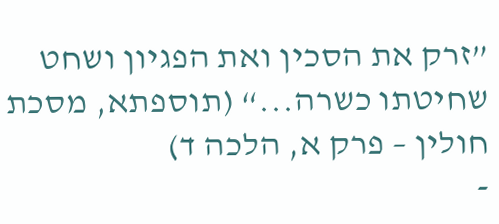”זרק את הסכין ואת הפגיון ושחט שחיטתו כשרה...“ (תוספתא, מסכת חולין – פרק א, הלכה ד)
-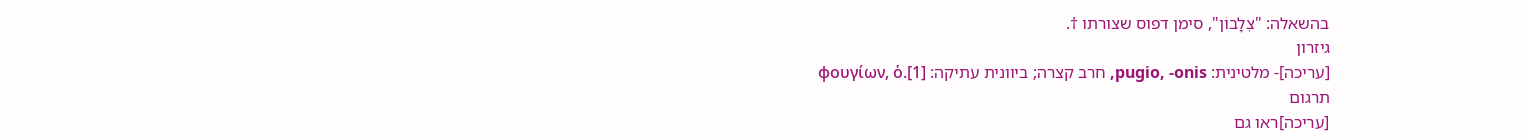בהשאלה: "צְלָבוֹן", סימן דפוס שצורתו †.
גיזרון
[עריכה]- מלטינית: pugio, -onis, חרב קצרה; ביוונית עתיקה: φουγίων, ὁ.[1]
תרגום
[עריכה]ראו גם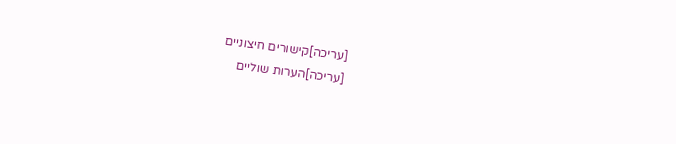[עריכה]קישורים חיצוניים
[עריכה]הערות שוליים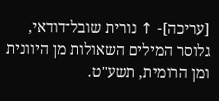[עריכה]- ↑ נורית שובל־דודאי, גלוסר המילים השאולות מן היוונית ומן הרומית, תשע"ט.